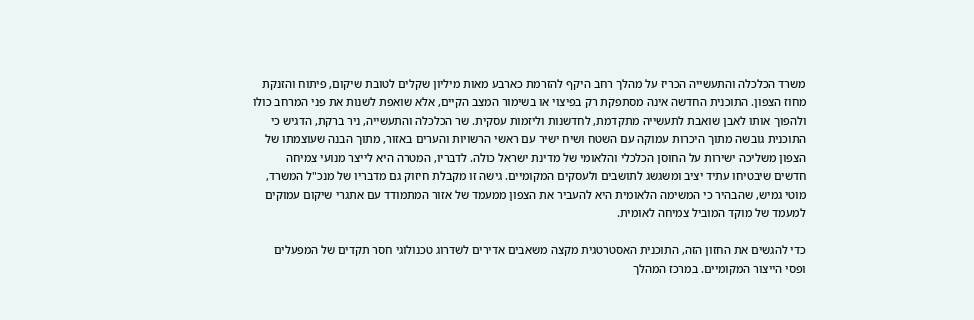משרד הכלכלה והתעשייה הכריז על מהלך רחב היקף להזרמת כארבע מאות מיליון שקלים לטובת שיקום, פיתוח והזנקת מחוז הצפון. התוכנית החדשה אינה מסתפקת רק בפיצוי או בשימור המצב הקיים, אלא שואפת לשנות את פני המרחב כולו ולהפוך אותו לאבן שואבת לתעשייה מתקדמת, לחדשנות וליזמות עסקית. שר הכלכלה והתעשייה, ניר ברקת, הדגיש כי התוכנית גובשה מתוך היכרות עמוקה עם השטח ושיח ישיר עם ראשי הרשויות והערים באזור, מתוך הבנה שעוצמתו של הצפון משליכה ישירות על החוסן הכלכלי והלאומי של מדינת ישראל כולה. לדבריו, המטרה היא לייצר מנועי צמיחה חדשים שיבטיחו עתיד יציב ומשגשג לתושבים ולעסקים המקומיים. גישה זו מקבלת חיזוק גם מדבריו של מנכ"ל המשרד, מוטי גמיש, שהבהיר כי המשימה הלאומית היא להעביר את הצפון ממעמד של אזור המתמודד עם אתגרי שיקום עמוקים למעמד של מוקד המוביל צמיחה לאומית.

כדי להגשים את החזון הזה, התוכנית האסטרטגית מקצה משאבים אדירים לשדרוג טכנולוגי חסר תקדים של המפעלים ופסי הייצור המקומיים. במרכז המהלך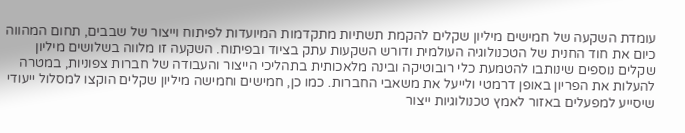עומדת השקעה של חמישים מיליון שקלים להקמת תשתיות מתקדמות המיועדות לפיתוח וייצור של שבבים, תחום המהווה כיום את חוד החנית של הטכנולוגיה העולמית ודורש השקעות עתק בציוד ובפיתוח. השקעה זו מלווה בשלושים מיליון שקלים נוספים שינותבו להטמעת כלי רובוטיקה ובינה מלאכותית בתהליכי הייצור והעבודה של חברות צפוניות, במטרה להעלות את הפריון באופן דרמטי ולייעל את משאבי החברות. כמו כן, חמישים וחמישה מיליון שקלים הוקצו למסלול ייעודי שיסייע למפעלים באזור לאמץ טכנולוגיות ייצור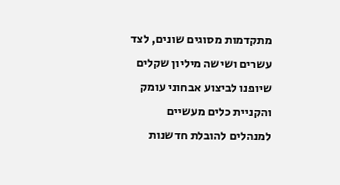מתקדמות מסוגים שונים, לצד עשרים ושישה מיליון שקלים שיופנו לביצוע אבחוני עומק והקניית כלים מעשיים למנהלים להובלת חדשנות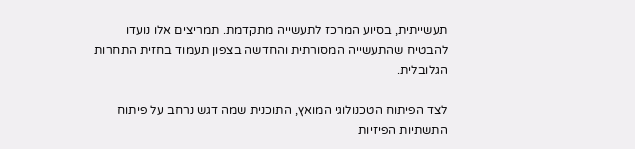תעשייתית, בסיוע המרכז לתעשייה מתקדמת. תמריצים אלו נועדו להבטיח שהתעשייה המסורתית והחדשה בצפון תעמוד בחזית התחרות הגלובלית.

לצד הפיתוח הטכנולוגי המואץ, התוכנית שמה דגש נרחב על פיתוח התשתיות הפיזיות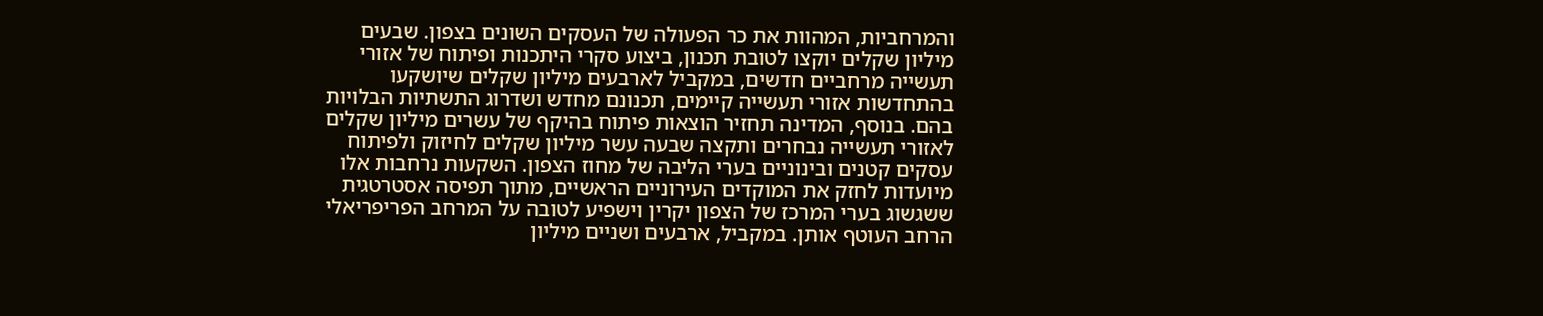והמרחביות, המהוות את כר הפעולה של העסקים השונים בצפון. שבעים מיליון שקלים יוקצו לטובת תכנון, ביצוע סקרי היתכנות ופיתוח של אזורי תעשייה מרחביים חדשים, במקביל לארבעים מיליון שקלים שיושקעו בהתחדשות אזורי תעשייה קיימים, תכנונם מחדש ושדרוג התשתיות הבלויות בהם. בנוסף, המדינה תחזיר הוצאות פיתוח בהיקף של עשרים מיליון שקלים לאזורי תעשייה נבחרים ותקצה שבעה עשר מיליון שקלים לחיזוק ולפיתוח עסקים קטנים ובינוניים בערי הליבה של מחוז הצפון. השקעות נרחבות אלו מיועדות לחזק את המוקדים העירוניים הראשיים, מתוך תפיסה אסטרטגית ששגשוג בערי המרכז של הצפון יקרין וישפיע לטובה על המרחב הפריפריאלי הרחב העוטף אותן. במקביל, ארבעים ושניים מיליון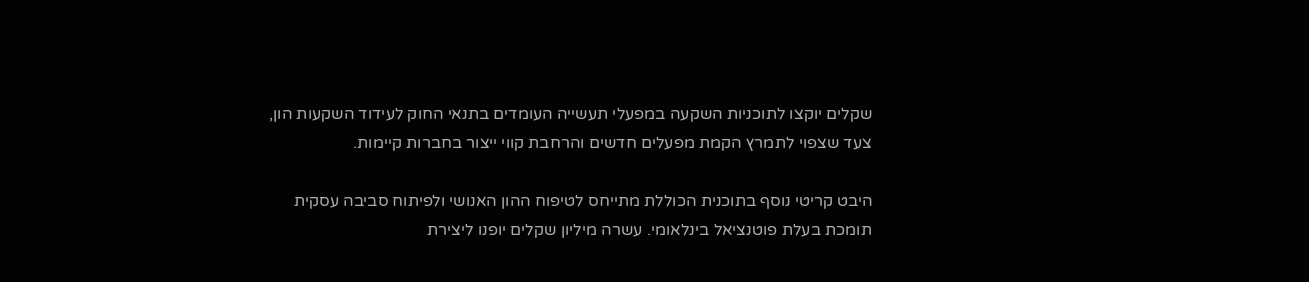שקלים יוקצו לתוכניות השקעה במפעלי תעשייה העומדים בתנאי החוק לעידוד השקעות הון, צעד שצפוי לתמרץ הקמת מפעלים חדשים והרחבת קווי ייצור בחברות קיימות.

היבט קריטי נוסף בתוכנית הכוללת מתייחס לטיפוח ההון האנושי ולפיתוח סביבה עסקית תומכת בעלת פוטנציאל בינלאומי. עשרה מיליון שקלים יופנו ליצירת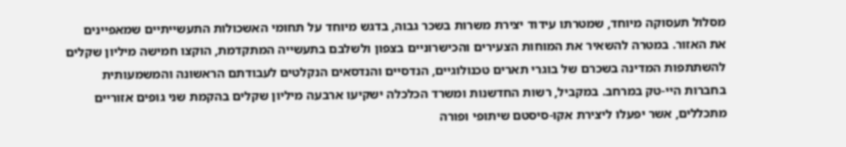מסלול תעסוקה מיוחד, שמטרתו עידוד יצירת משרות בשכר גבוה, בדגש מיוחד על תחומי האשכולות התעשייתיים שמאפיינים את האזור. במטרה להשאיר את המוחות הצעירים והכישרוניים בצפון ולשלבם בתעשייה המתקדמת, הוקצו חמישה מיליון שקלים להשתתפות המדינה בשכרם של בוגרי תארים טכנולוגיים, הנדסיים והנדסאים הנקלטים לעבודתם הראשונה והמשמעותית בחברות היי-טק במרחב. במקביל, רשות החדשנות ומשרד הכלכלה ישקיעו ארבעה מיליון שקלים בהקמת שני גופים אזוריים מתכללים, אשר יפעלו ליצירת אקו-סיסטם שיתופי ופורה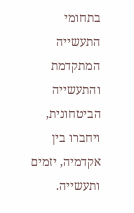בתחומי התעשייה המתקדמת והתעשייה הביטחונית, ויחברו בין אקדמיה, יזמים ותעשייה.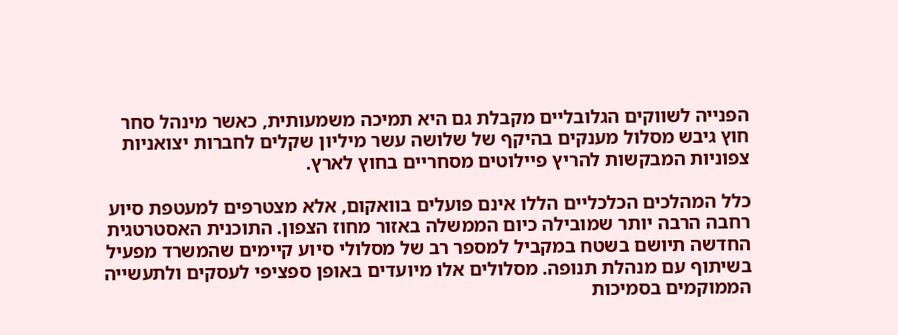הפנייה לשווקים הגלובליים מקבלת גם היא תמיכה משמעותית, כאשר מינהל סחר חוץ גיבש מסלול מענקים בהיקף של שלושה עשר מיליון שקלים לחברות יצואניות צפוניות המבקשות להריץ פיילוטים מסחריים בחוץ לארץ.

כלל המהלכים הכלכליים הללו אינם פועלים בוואקום, אלא מצטרפים למעטפת סיוע רחבה הרבה יותר שמובילה כיום הממשלה באזור מחוז הצפון. התוכנית האסטרטגית החדשה תיושם בשטח במקביל למספר רב של מסלולי סיוע קיימים שהמשרד מפעיל בשיתוף עם מנהלת תנופה. מסלולים אלו מיועדים באופן ספציפי לעסקים ולתעשייה הממוקמים בסמיכות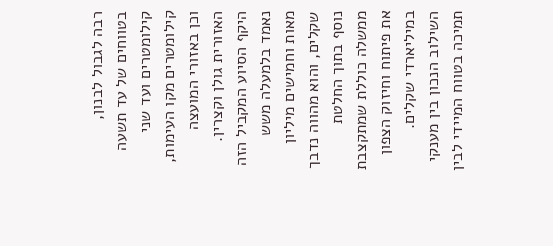רבה לגבול לבנון, בטווחים של עד תשעה קילומטרים ועד שני קילומטרים מקו העימות, וכן באזורי המועצה האזורית גולן וקצרין. היקף הסיוע המקביל הזה נאמד בלמעלה משש מאות וחמישים מיליון שקלים, והוא מהווה נדבך נוסף בתוך החלטת ממשלה כוללת שמתקצבת את פיתוח וחיזוק הצפון במיליארדי שקלים. השילוב הנכון בין מענקי תמיכה בטווח המיידי לבין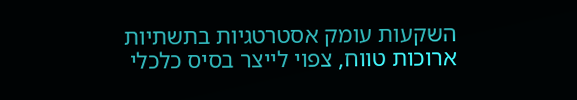השקעות עומק אסטרטגיות בתשתיות ארוכות טווח, צפוי לייצר בסיס כלכלי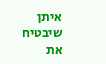איתן שיבטיח את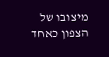מיצובו של הצפון כאחד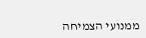ממנועי הצמיחה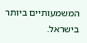המשמעותיים ביותר בישראל.